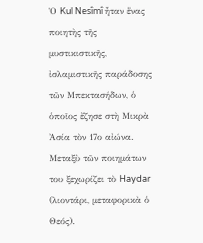Ὁ Kul Nesîmî ἦταν ἕνας ποιητὴς τῆς μυστικιστικῆς, ἰσλαμιστικῆς παράδοσης τῶν Μπεκτασήδων, ὁ ὁποῖος ἔζησε στὴ Μικρὰ Ἀσία τὸν 17ο αἰώνα. Μεταξὺ τῶν ποιημάτων του ξεχωρίζει τὸ Haydar (λιοντάρι, μεταφορικὰ ὁ Θεός).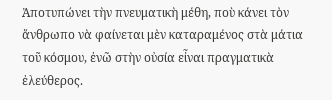Ἀποτυπώνει τὴν πνευματικὴ μέθη, ποὺ κάνει τὸν ἄνθρωπο νὰ φαίνεται μὲν καταραμένος στὰ μάτια τοῦ κόσμου, ἐνῶ στὴν οὐσία εἶναι πραγματικὰ ἐλεύθερος.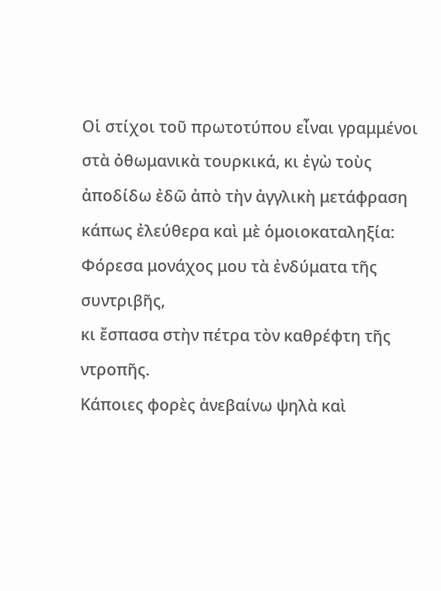Οἱ στίχοι τοῦ πρωτοτύπου εἶναι γραμμένοι στὰ ὀθωμανικὰ τουρκικά, κι ἐγὼ τοὺς ἀποδίδω ἐδῶ ἀπὸ τὴν ἀγγλικὴ μετάφραση κάπως ἐλεύθερα καὶ μὲ ὁμοιοκαταληξία:
Φόρεσα μονάχος μου τὰ ἐνδύματα τῆς συντριβῆς,
κι ἔσπασα στὴν πέτρα τὸν καθρέφτη τῆς ντροπῆς.
Κάποιες φορὲς ἀνεβαίνω ψηλὰ καὶ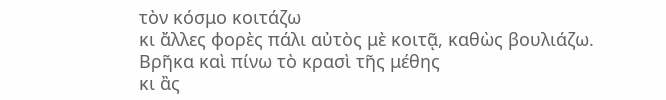τὸν κόσμο κοιτάζω
κι ἄλλες φορὲς πάλι αὐτὸς μὲ κοιτᾷ, καθὼς βουλιάζω.
Βρῆκα καὶ πίνω τὸ κρασὶ τῆς μέθης
κι ἂς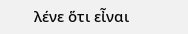λένε ὅτι εἶναι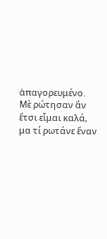ἀπαγορευμένο.
Μὲ ρώτησαν ἂν ἔτσι εἶμαι καλά,
μα τί ρωτάνε ἕναν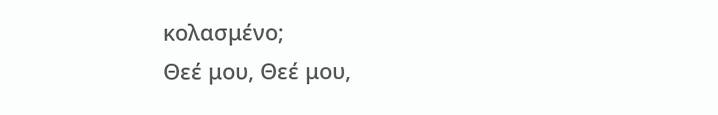κολασμένο;
Θεέ μου, Θεέ μου,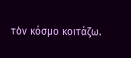τὸν κόσμο κοιτάζω.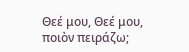Θεέ μου, Θεέ μου, ποιὸν πειράζω;